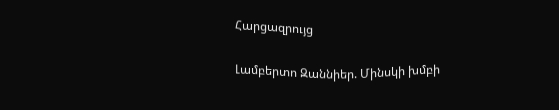Հարցազրույց

Լամբերտո Զաննիեր. Մինսկի խմբի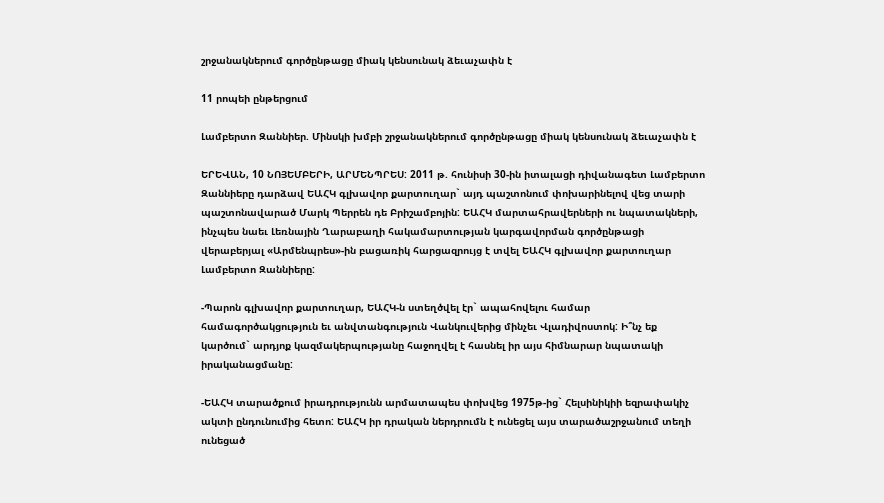շրջանակներում գործընթացը միակ կենսունակ ձեւաչափն է

11 րոպեի ընթերցում

Լամբերտո Զաննիեր. Մինսկի խմբի շրջանակներում գործընթացը միակ կենսունակ ձեւաչափն է

ԵՐԵՎԱՆ, 10 ՆՈՅԵՄԲԵՐԻ, ԱՐՄԵՆՊՐԵՍ: 2011 թ. հունիսի 30-ին իտալացի դիվանագետ Լամբերտո Զաննիերը դարձավ ԵԱՀԿ գլխավոր քարտուղար` այդ պաշտոնում փոխարինելով վեց տարի պաշտոնավարած Մարկ Պերրեն դե Բրիշամբոյին: ԵԱՀԿ մարտահրավերների ու նպատակների, ինչպես նաեւ Լեռնային Ղարաբաղի հակամարտության կարգավորման գործընթացի վերաբերյալ «Արմենպրես»-ին բացառիկ հարցազրույց է տվել ԵԱՀԿ գլխավոր քարտուղար Լամբերտո Զաննիերը:

-Պարոն գլխավոր քարտուղար, ԵԱՀԿ-ն ստեղծվել էր` ապահովելու համար համագործակցություն եւ անվտանգություն Վանկուվերից մինչեւ Վլադիվոստոկ: Ի՞նչ եք կարծում` արդյոք կազմակերպությանը հաջողվել է հասնել իր այս հիմնարար նպատակի իրականացմանը:

-ԵԱՀԿ տարածքում իրադրությունն արմատապես փոխվեց 1975թ-ից` Հելսինիկիի եզրափակիչ ակտի ընդունումից հետո: ԵԱՀԿ իր դրական ներդրումն է ունեցել այս տարածաշրջանում տեղի ունեցած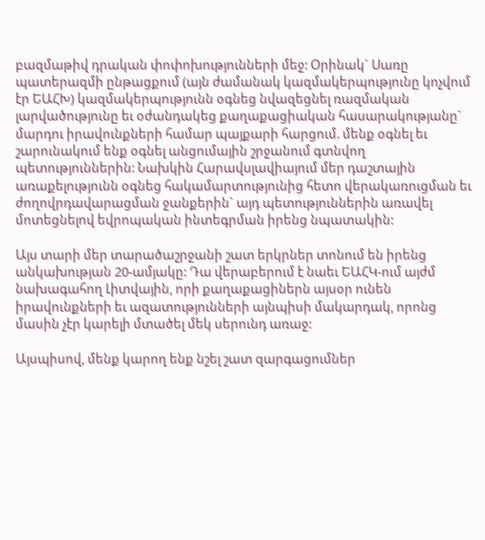բազմաթիվ դրական փոփոխությունների մեջ: Օրինակ` Սառը պատերազմի ընթացքում (այն ժամանակ կազմակերպությունը կոչվում էր ԵԱՀԽ) կազմակերպությունն օգնեց նվազեցնել ռազմական լարվածությունը եւ օժանդակեց քաղաքացիական հասարակությանը` մարդու իրավունքների համար պայքարի հարցում. մենք օգնել եւ շարունակում ենք օգնել անցումային շրջանում գտնվող պետություններին: Նախկին Հարավսլավիայում մեր դաշտային առաքելությունն օգնեց հակամարտությունից հետո վերակառուցման եւ ժողովրդավարացման ջանքերին` այդ պետություններին առավել մոտեցնելով եվրոպական ինտեգրման իրենց նպատակին:

Այս տարի մեր տարածաշրջանի շատ երկրներ տոնում են իրենց անկախության 20-ամյակը: Դա վերաբերում է նաեւ ԵԱՀԿ-ում այժմ նախագահող Լիտվային, որի քաղաքացիներն այսօր ունեն իրավունքների եւ ազատությունների այնպիսի մակարդակ, որոնց մասին չէր կարելի մտածել մեկ սերունդ առաջ:

Այսպիսով, մենք կարող ենք նշել շատ զարգացումներ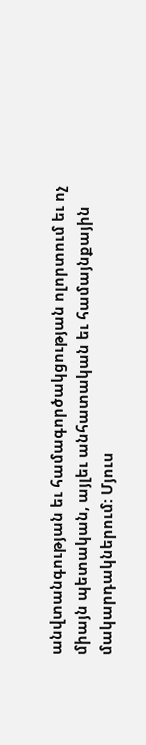անվտանգության եւ համագործակցության ոլորտում եւ ոչ միայն պետական, այլեւ անհատական եւ համայնքային մակարդակներում: Մյուս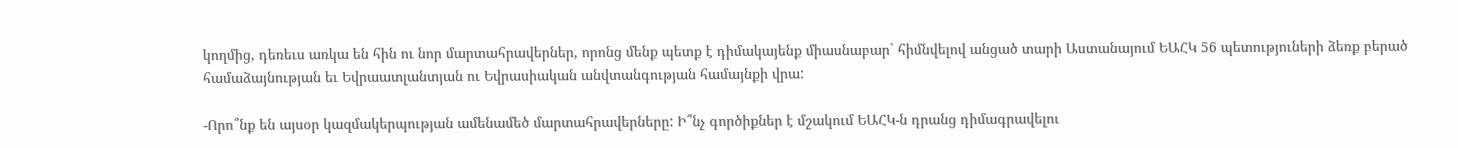կողմից, դեռեւս առկա են հին ու նոր մարտահրավերներ, որոնց մենք պետք է դիմակայենք միասնաբար` հիմնվելով անցած տարի Աստանայում ԵԱՀԿ 56 պետություների ձեռք բերած համաձայնության եւ Եվրաատլանտյան ու Եվրասիական անվտանգության համայնքի վրա:

-Որո՞նք են այսօր կազմակերպության ամենամեծ մարտահրավերները: Ի՞նչ գործիքներ է մշակում ԵԱՀԿ-ն դրանց դիմագրավելու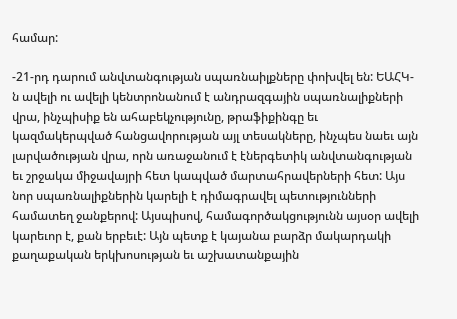համար:

-21-րդ դարում անվտանգության սպառնաիլքները փոխվել են: ԵԱՀԿ-ն ավելի ու ավելի կենտրոնանում է անդրազգային սպառնալիքների վրա, ինչպիսիք են ահաբեկչությունը, թրաֆիքինգը եւ կազմակերպված հանցավորության այլ տեսակները, ինչպես նաեւ այն լարվածության վրա, որն առաջանում է էներգետիկ անվտանգության եւ շրջակա միջավայրի հետ կապված մարտահրավերների հետ: Այս նոր սպառնալիքներին կարելի է դիմագրավել պետությունների համատեղ ջանքերով: Այսպիսով, համագործակցությունն այսօր ավելի կարեւոր է, քան երբեւէ: Այն պետք է կայանա բարձր մակարդակի քաղաքական երկխոսության եւ աշխատանքային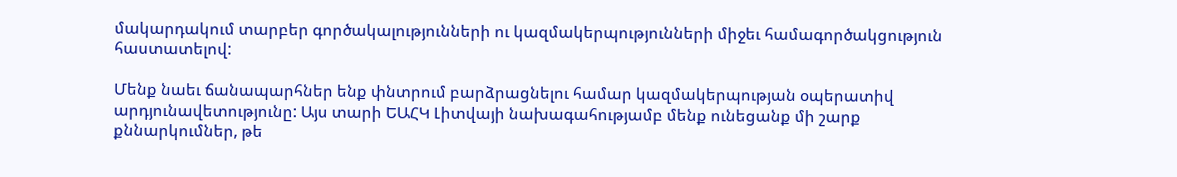մակարդակում տարբեր գործակալությունների ու կազմակերպությունների միջեւ համագործակցություն հաստատելով:

Մենք նաեւ ճանապարհներ ենք փնտրում բարձրացնելու համար կազմակերպության օպերատիվ արդյունավետությունը: Այս տարի ԵԱՀԿ Լիտվայի նախագահությամբ մենք ունեցանք մի շարք քննարկումներ, թե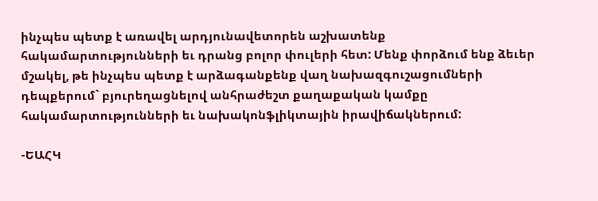ինչպես պետք է առավել արդյունավետորեն աշխատենք հակամարտությունների եւ դրանց բոլոր փուլերի հետ: Մենք փորձում ենք ձեւեր մշակել, թե ինչպես պետք է արձագանքենք վաղ նախազգուշացումների դեպքերում` բյուրեղացնելով անհրաժեշտ քաղաքական կամքը հակամարտությունների եւ նախակոնֆլիկտային իրավիճակներում:

-ԵԱՀԿ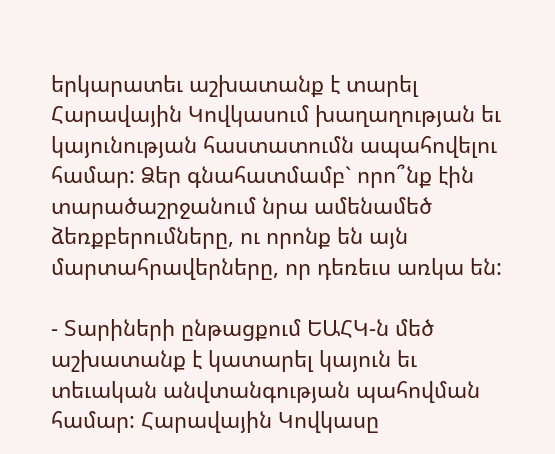երկարատեւ աշխատանք է տարել Հարավային Կովկասում խաղաղության եւ կայունության հաստատումն ապահովելու համար: Ձեր գնահատմամբ` որո՞նք էին տարածաշրջանում նրա ամենամեծ ձեռքբերումները, ու որոնք են այն մարտահրավերները, որ դեռեւս առկա են:

- Տարիների ընթացքում ԵԱՀԿ-ն մեծ աշխատանք է կատարել կայուն եւ տեւական անվտանգության պահովման համար: Հարավային Կովկասը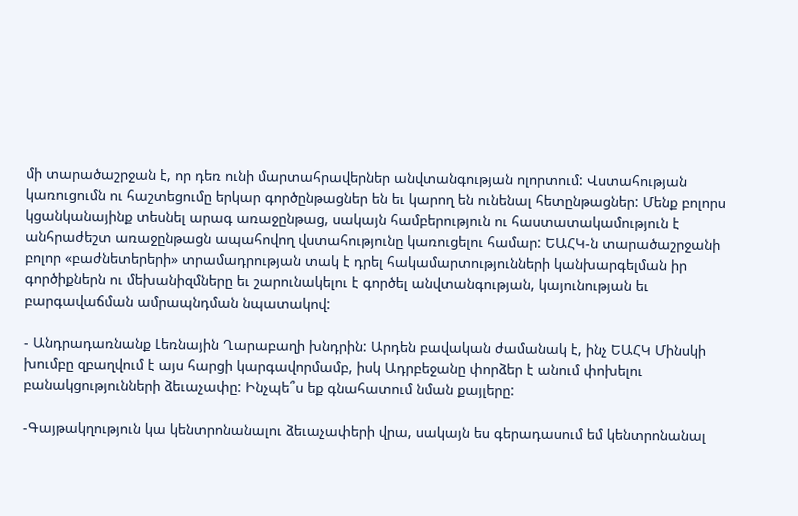մի տարածաշրջան է, որ դեռ ունի մարտահրավերներ անվտանգության ոլորտում: Վստահության կառուցումն ու հաշտեցումը երկար գործընթացներ են եւ կարող են ունենալ հետընթացներ: Մենք բոլորս կցանկանայինք տեսնել արագ առաջընթաց, սակայն համբերություն ու հաստատակամություն է անհրաժեշտ առաջընթացն ապահովող վստահությունը կառուցելու համար: ԵԱՀԿ-ն տարածաշրջանի բոլոր «բաժնետերերի» տրամադրության տակ է դրել հակամարտությունների կանխարգելման իր գործիքներն ու մեխանիզմները եւ շարունակելու է գործել անվտանգության, կայունության եւ բարգավաճման ամրապնդման նպատակով:

- Անդրադառնանք Լեռնային Ղարաբաղի խնդրին: Արդեն բավական ժամանակ է, ինչ ԵԱՀԿ Մինսկի խումբը զբաղվում է այս հարցի կարգավորմամբ, իսկ Ադրբեջանը փորձեր է անում փոխելու բանակցությունների ձեւաչափը: Ինչպե՞ս եք գնահատում նման քայլերը:

-Գայթակղություն կա կենտրոնանալու ձեւաչափերի վրա, սակայն ես գերադասում եմ կենտրոնանալ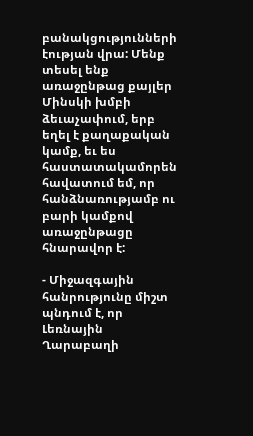բանակցությունների էության վրա: Մենք տեսել ենք առաջընթաց քայլեր Մինսկի խմբի ձեւաչափում, երբ եղել է քաղաքական կամք, եւ ես հաստատակամորեն հավատում եմ, որ հանձնառությամբ ու բարի կամքով առաջընթացը հնարավոր է:

- Միջազգային հանրությունը միշտ պնդում է, որ Լեռնային Ղարաբաղի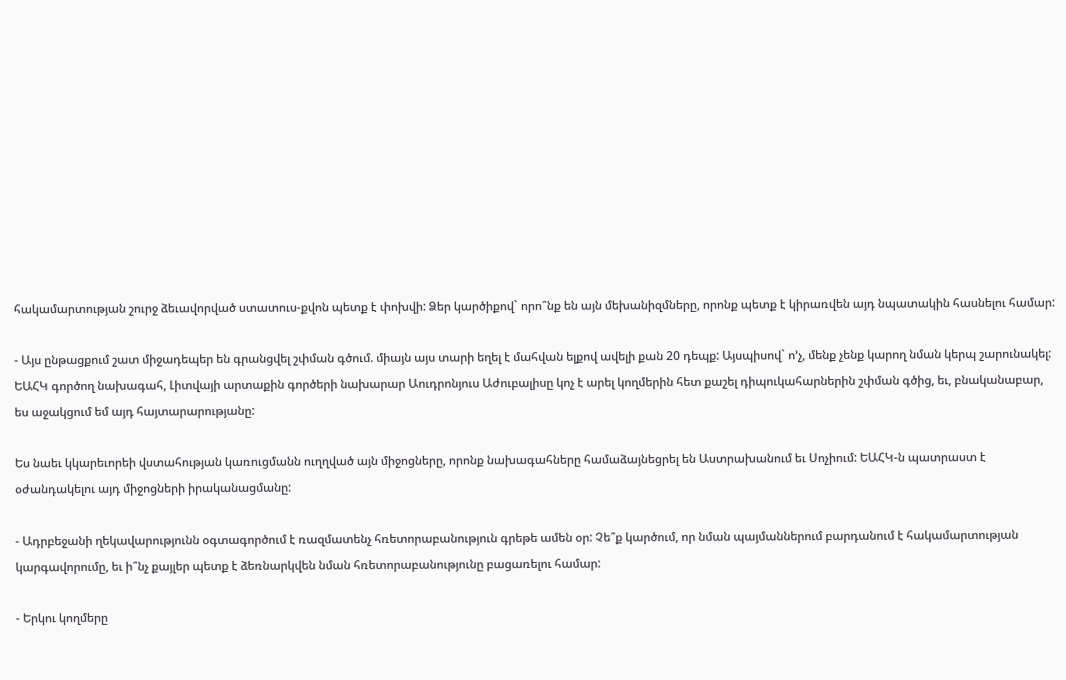հակամարտության շուրջ ձեւավորված ստատուս-քվոն պետք է փոխվի: Ձեր կարծիքով` որո՞նք են այն մեխանիզմները, որոնք պետք է կիրառվեն այդ նպատակին հասնելու համար:

- Այս ընթացքում շատ միջադեպեր են գրանցվել շփման գծում. միայն այս տարի եղել է մահվան ելքով ավելի քան 20 դեպք: Այսպիսով` ո’չ, մենք չենք կարող նման կերպ շարունակել: ԵԱՀԿ գործող նախագահ, Լիտվայի արտաքին գործերի նախարար Աուդրոնյուս Աժուբալիսը կոչ է արել կողմերին հետ քաշել դիպուկահարներին շփման գծից, եւ, բնականաբար, ես աջակցում եմ այդ հայտարարությանը:

Ես նաեւ կկարեւորեի վստահության կառուցմանն ուղղված այն միջոցները, որոնք նախագահները համաձայնեցրել են Աստրախանում եւ Սոչիում: ԵԱՀԿ-ն պատրաստ է օժանդակելու այդ միջոցների իրականացմանը:

- Ադրբեջանի ղեկավարությունն օգտագործում է ռազմատենչ հռետորաբանություն գրեթե ամեն օր: Չե՞ք կարծում, որ նման պայմաններում բարդանում է հակամարտության կարգավորումը, եւ ի՞նչ քայլեր պետք է ձեռնարկվեն նման հռետորաբանությունը բացառելու համար:

- Երկու կողմերը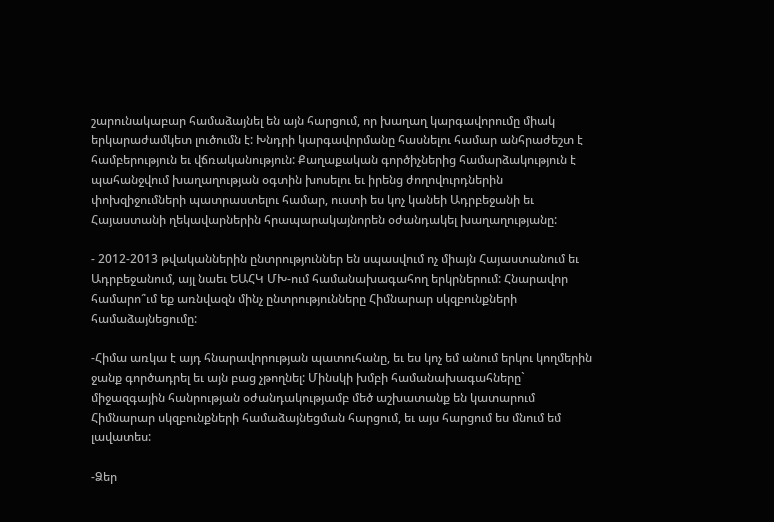շարունակաբար համաձայնել են այն հարցում, որ խաղաղ կարգավորումը միակ երկարաժամկետ լուծումն է: Խնդրի կարգավորմանը հասնելու համար անհրաժեշտ է համբերություն եւ վճռականություն: Քաղաքական գործիչներից համարձակություն է պահանջվում խաղաղության օգտին խոսելու եւ իրենց ժողովուրդներին փոխզիջումների պատրաստելու համար, ուստի ես կոչ կանեի Ադրբեջանի եւ Հայաստանի ղեկավարներին հրապարակայնորեն օժանդակել խաղաղությանը:

- 2012-2013 թվականներին ընտրություններ են սպասվում ոչ միայն Հայաստանում եւ Ադրբեջանում, այլ նաեւ ԵԱՀԿ ՄԽ-ում համանախագահող երկրներում: Հնարավոր համարո՞ւմ եք առնվազն մինչ ընտրությունները Հիմնարար սկզբունքների համաձայնեցումը:

-Հիմա առկա է այդ հնարավորության պատուհանը, եւ ես կոչ եմ անում երկու կողմերին ջանք գործադրել եւ այն բաց չթողնել: Մինսկի խմբի համանախագահները` միջազգային հանրության օժանդակությամբ մեծ աշխատանք են կատարում Հիմնարար սկզբունքների համաձայնեցման հարցում, եւ այս հարցում ես մնում եմ լավատես:

-Ձեր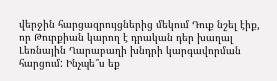վերջին հարցազրույցներից մեկում Դուք նշել էիք, որ Թուրքիան կարող է դրական դեր խաղալ Լեռնային Ղարաբաղի խնդրի կարգավորման հարցում: Ինչպե՞ս եք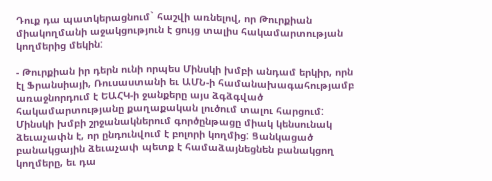Դուք դա պատկերացնում` հաշվի առնելով, որ Թուրքիան միակողմանի աջակցություն է ցույց տալիս հակամարտության կողմերից մեկին:

- Թուրքիան իր դերն ունի որպես Մինսկի խմբի անդամ երկիր, որն էլ Ֆրանսիայի, Ռուսաստանի եւ ԱՄՆ-ի համանախագահությամբ առաջնորդում է ԵԱՀԿ-ի ջանքերը այս ձգձգված հակամարտությանը քաղաքական լուծում տալու հարցում: Մինսկի խմբի շրջանակներում գործընթացը միակ կենսունակ ձեւաչափն է, որ ընդունվում է բոլորի կողմից: Ցանկացած բանակցային ձեւաչափ պետք է համաձայնեցնեն բանակցող կողմերը, եւ դա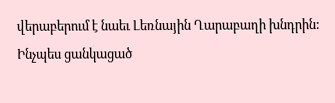վերաբերում է նաեւ Լեռնային Ղարաբաղի խնդրին: Ինչպես ցանկացած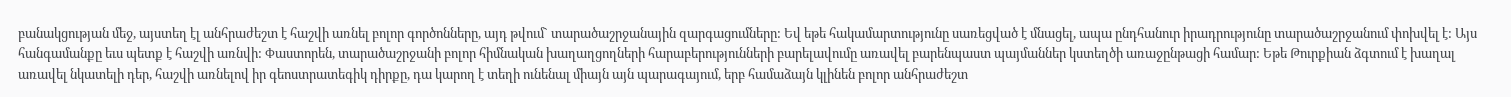բանակցության մեջ, այստեղ էլ անհրաժեշտ է հաշվի առնել բոլոր գործոնները, այդ թվում` տարածաշրջանային զարգացումները: Եվ եթե հակամարտությունը սառեցված է մնացել, ապա ընդհանուր իրադրությունը տարածաշրջանում փոխվել է: Այս հանգամանքը եւս պետք է հաշվի առնվի: Փաստորեն, տարածաշրջանի բոլոր հիմնական խաղաղցողների հարաբերությունների բարելավումը առավել բարենպաստ պայմաններ կստեղծի առաջընթացի համար: Եթե Թուրքիան ձգտում է խաղալ առավել նկատելի դեր, հաշվի առնելով իր գեոստրատեգիկ դիրքը, դա կարող է տեղի ունենալ միայն այն պարագայում, երբ համաձայն կլինեն բոլոր անհրաժեշտ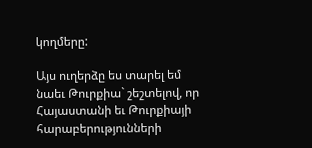կողմերը:

Այս ուղերձը ես տարել եմ նաեւ Թուրքիա` շեշտելով, որ Հայաստանի եւ Թուրքիայի հարաբերությունների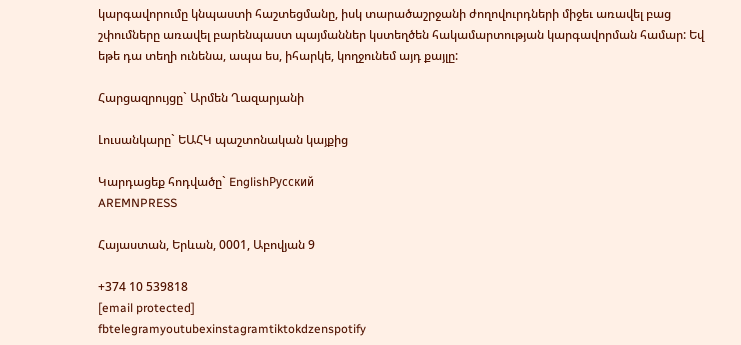կարգավորումը կնպաստի հաշտեցմանը, իսկ տարածաշրջանի ժողովուրդների միջեւ առավել բաց շփումները առավել բարենպաստ պայմաններ կստեղծեն հակամարտության կարգավորման համար: Եվ եթե դա տեղի ունենա, ապա ես, իհարկե, կողջունեմ այդ քայլը:

Հարցազրույցը` Արմեն Ղազարյանի

Լուսանկարը` ԵԱՀԿ պաշտոնական կայքից

Կարդացեք հոդվածը` EnglishРусский
AREMNPRESS

Հայաստան, Երևան, 0001, Աբովյան 9

+374 10 539818
[email protected]
fbtelegramyoutubexinstagramtiktokdzenspotify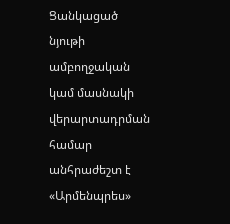Ցանկացած նյութի ամբողջական կամ մասնակի վերարտադրման համար անհրաժեշտ է «Արմենպրես»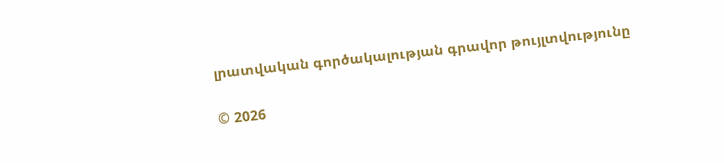լրատվական գործակալության գրավոր թույլտվությունը

© 2026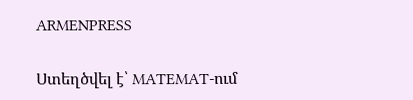ARMENPRESS

Ստեղծվել է՝ MATEMAT-ում